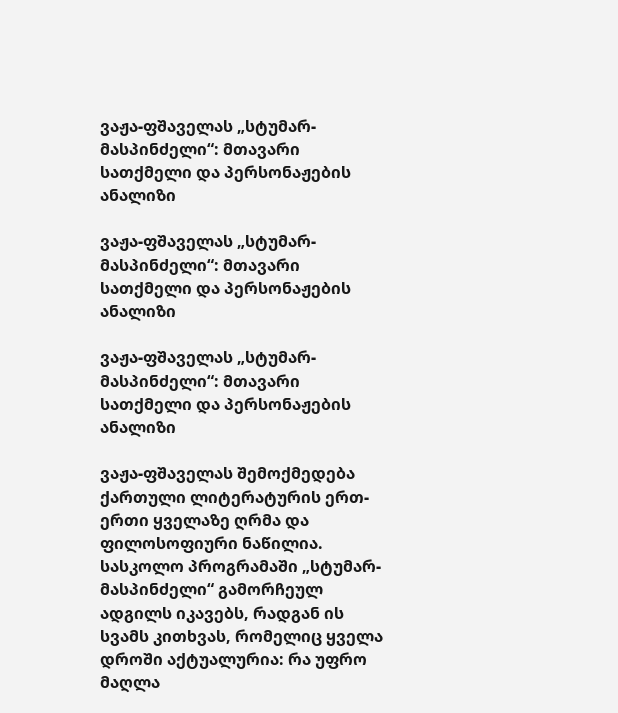ვაჟა-ფშაველას „სტუმარ-მასპინძელი“: მთავარი სათქმელი და პერსონაჟების ანალიზი

ვაჟა-ფშაველას „სტუმარ-მასპინძელი“: მთავარი სათქმელი და პერსონაჟების ანალიზი

ვაჟა-ფშაველას „სტუმარ-მასპინძელი“: მთავარი სათქმელი და პერსონაჟების ანალიზი

ვაჟა-ფშაველას შემოქმედება ქართული ლიტერატურის ერთ-ერთი ყველაზე ღრმა და ფილოსოფიური ნაწილია. სასკოლო პროგრამაში „სტუმარ-მასპინძელი“ გამორჩეულ ადგილს იკავებს, რადგან ის სვამს კითხვას, რომელიც ყველა დროში აქტუალურია: რა უფრო მაღლა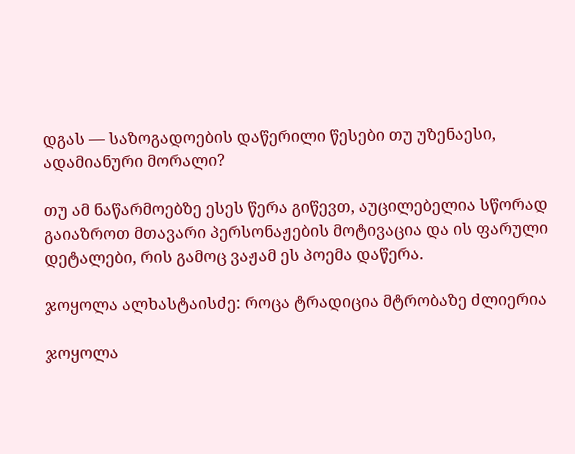დგას — საზოგადოების დაწერილი წესები თუ უზენაესი, ადამიანური მორალი?

თუ ამ ნაწარმოებზე ესეს წერა გიწევთ, აუცილებელია სწორად გაიაზროთ მთავარი პერსონაჟების მოტივაცია და ის ფარული დეტალები, რის გამოც ვაჟამ ეს პოემა დაწერა.

ჯოყოლა ალხასტაისძე: როცა ტრადიცია მტრობაზე ძლიერია

ჯოყოლა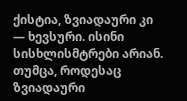ქისტია, ზვიადაური კი — ხევსური. ისინი სისხლისმტრები არიან. თუმცა, როდესაც ზვიადაური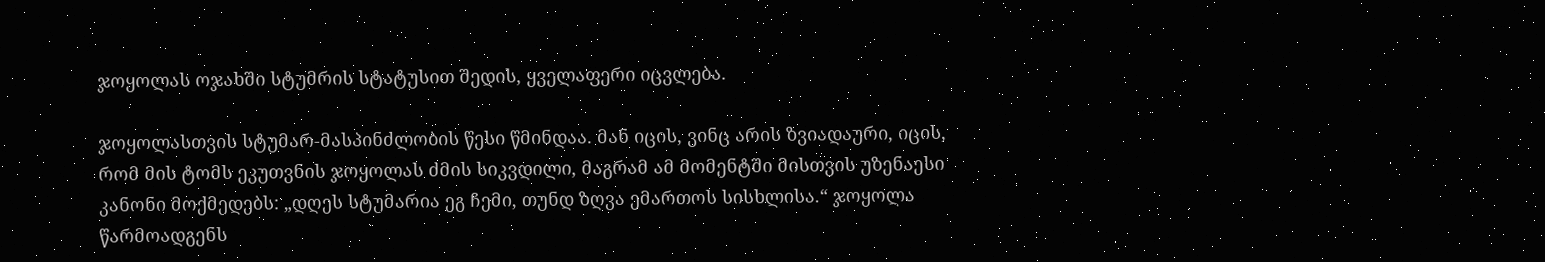ჯოყოლას ოჯახში სტუმრის სტატუსით შედის, ყველაფერი იცვლება.

ჯოყოლასთვის სტუმარ-მასპინძლობის წესი წმინდაა. მან იცის, ვინც არის ზვიადაური, იცის, რომ მის ტომს ეკუთვნის ჯოყოლას ძმის სიკვდილი, მაგრამ ამ მომენტში მისთვის უზენაესი კანონი მოქმედებს: „დღეს სტუმარია ეგ ჩემი, თუნდ ზღვა ემართოს სისხლისა.“ ჯოყოლა წარმოადგენს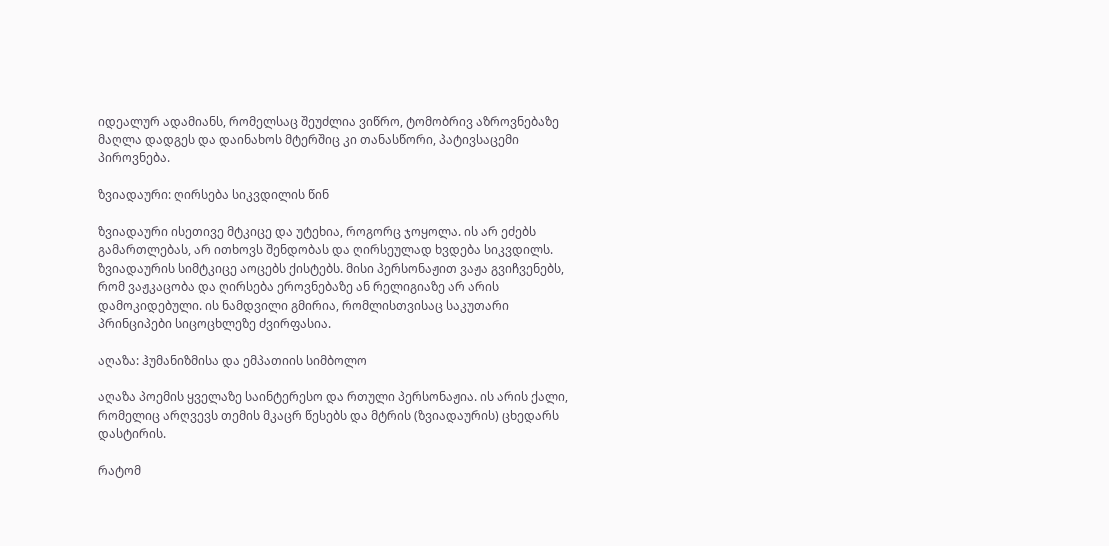იდეალურ ადამიანს, რომელსაც შეუძლია ვიწრო, ტომობრივ აზროვნებაზე მაღლა დადგეს და დაინახოს მტერშიც კი თანასწორი, პატივსაცემი პიროვნება.

ზვიადაური: ღირსება სიკვდილის წინ

ზვიადაური ისეთივე მტკიცე და უტეხია, როგორც ჯოყოლა. ის არ ეძებს გამართლებას, არ ითხოვს შენდობას და ღირსეულად ხვდება სიკვდილს. ზვიადაურის სიმტკიცე აოცებს ქისტებს. მისი პერსონაჟით ვაჟა გვიჩვენებს, რომ ვაჟკაცობა და ღირსება ეროვნებაზე ან რელიგიაზე არ არის დამოკიდებული. ის ნამდვილი გმირია, რომლისთვისაც საკუთარი პრინციპები სიცოცხლეზე ძვირფასია.

აღაზა: ჰუმანიზმისა და ემპათიის სიმბოლო

აღაზა პოემის ყველაზე საინტერესო და რთული პერსონაჟია. ის არის ქალი, რომელიც არღვევს თემის მკაცრ წესებს და მტრის (ზვიადაურის) ცხედარს დასტირის.

რატომ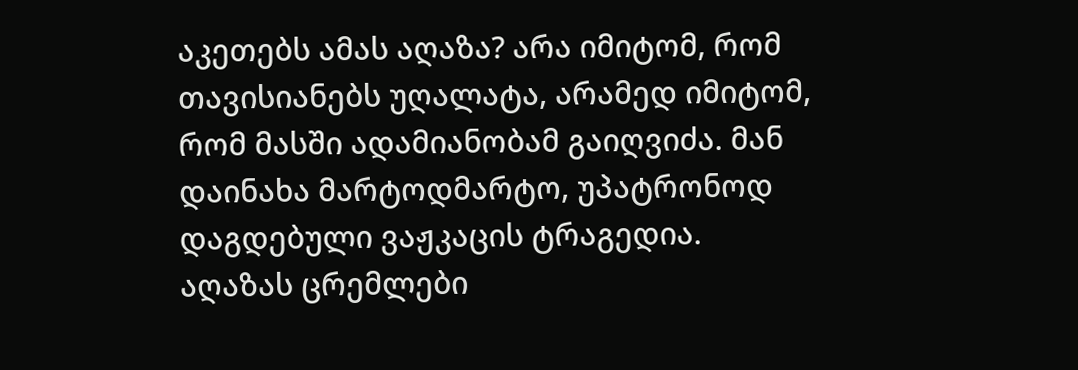აკეთებს ამას აღაზა? არა იმიტომ, რომ თავისიანებს უღალატა, არამედ იმიტომ, რომ მასში ადამიანობამ გაიღვიძა. მან დაინახა მარტოდმარტო, უპატრონოდ დაგდებული ვაჟკაცის ტრაგედია. აღაზას ცრემლები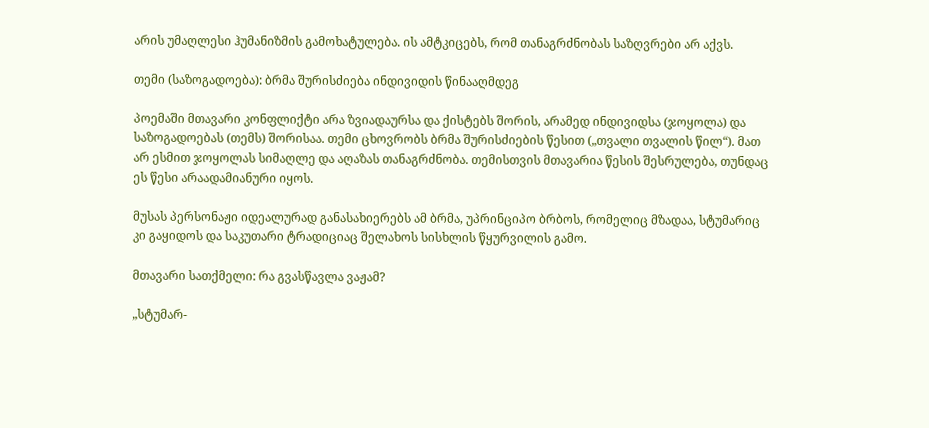არის უმაღლესი ჰუმანიზმის გამოხატულება. ის ამტკიცებს, რომ თანაგრძნობას საზღვრები არ აქვს.

თემი (საზოგადოება): ბრმა შურისძიება ინდივიდის წინააღმდეგ

პოემაში მთავარი კონფლიქტი არა ზვიადაურსა და ქისტებს შორის, არამედ ინდივიდსა (ჯოყოლა) და საზოგადოებას (თემს) შორისაა. თემი ცხოვრობს ბრმა შურისძიების წესით („თვალი თვალის წილ“). მათ არ ესმით ჯოყოლას სიმაღლე და აღაზას თანაგრძნობა. თემისთვის მთავარია წესის შესრულება, თუნდაც ეს წესი არაადამიანური იყოს.

მუსას პერსონაჟი იდეალურად განასახიერებს ამ ბრმა, უპრინციპო ბრბოს, რომელიც მზადაა, სტუმარიც კი გაყიდოს და საკუთარი ტრადიციაც შელახოს სისხლის წყურვილის გამო.

მთავარი სათქმელი: რა გვასწავლა ვაჟამ?

„სტუმარ-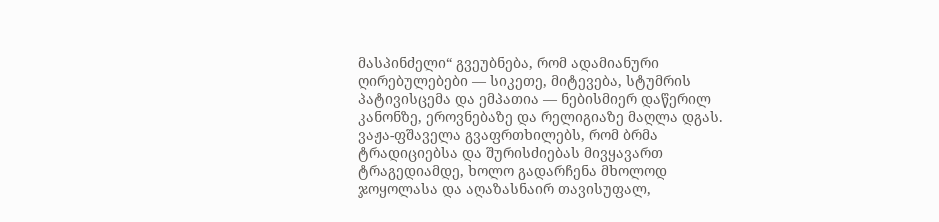მასპინძელი“ გვეუბნება, რომ ადამიანური ღირებულებები — სიკეთე, მიტევება, სტუმრის პატივისცემა და ემპათია — ნებისმიერ დაწერილ კანონზე, ეროვნებაზე და რელიგიაზე მაღლა დგას. ვაჟა-ფშაველა გვაფრთხილებს, რომ ბრმა ტრადიციებსა და შურისძიებას მივყავართ ტრაგედიამდე, ხოლო გადარჩენა მხოლოდ ჯოყოლასა და აღაზასნაირ თავისუფალ,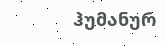ჰუმანურ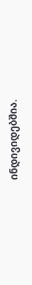ინდივიდებშია.